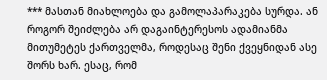*** მასთან მიახლოება და გამოლაპარაკება სურდა. ან როგორ შეიძლება არ დაგაინტერესოს ადამიანმა მითუმეტეს ქართველმა, როდესაც შენი ქვეყნიდან ასე შორს ხარ. ესაც, რომ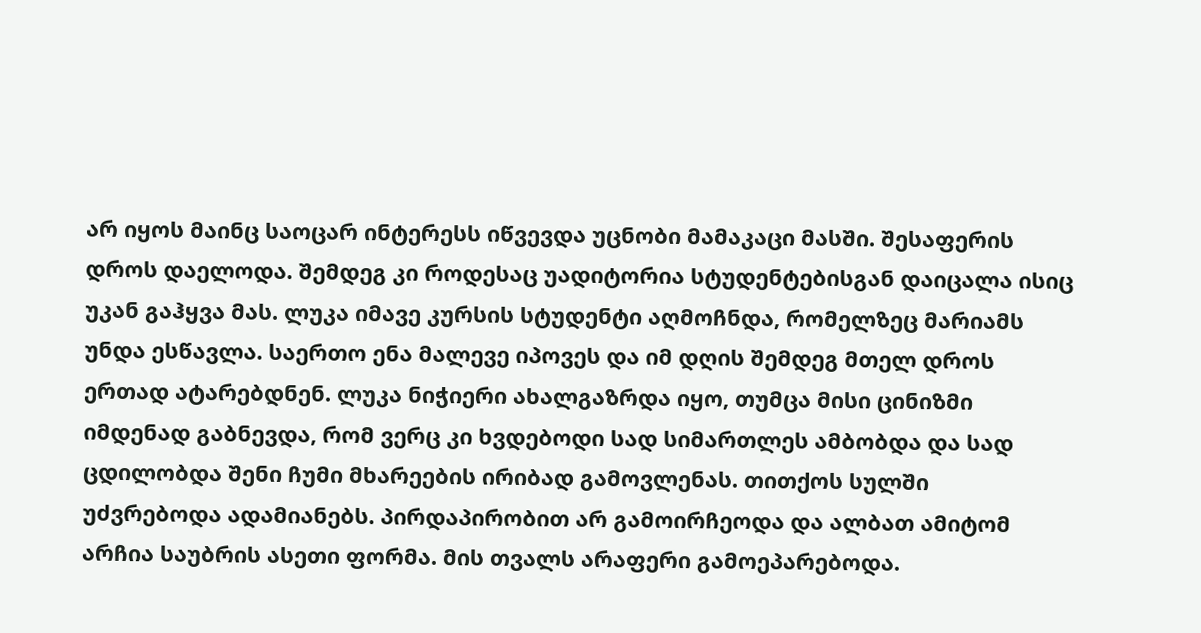არ იყოს მაინც საოცარ ინტერესს იწვევდა უცნობი მამაკაცი მასში. შესაფერის დროს დაელოდა. შემდეგ კი როდესაც უადიტორია სტუდენტებისგან დაიცალა ისიც უკან გაჰყვა მას. ლუკა იმავე კურსის სტუდენტი აღმოჩნდა, რომელზეც მარიამს უნდა ესწავლა. საერთო ენა მალევე იპოვეს და იმ დღის შემდეგ მთელ დროს ერთად ატარებდნენ. ლუკა ნიჭიერი ახალგაზრდა იყო, თუმცა მისი ცინიზმი იმდენად გაბნევდა, რომ ვერც კი ხვდებოდი სად სიმართლეს ამბობდა და სად ცდილობდა შენი ჩუმი მხარეების ირიბად გამოვლენას. თითქოს სულში უძვრებოდა ადამიანებს. პირდაპირობით არ გამოირჩეოდა და ალბათ ამიტომ არჩია საუბრის ასეთი ფორმა. მის თვალს არაფერი გამოეპარებოდა.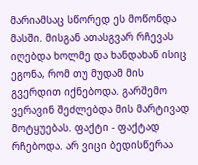მარიამსაც სწორედ ეს მოწონდა მასში. მისგან ათასგვარ რჩევას იღებდა ხოლმე და ხანდახან ისიც ეგონა, რომ თუ მუდამ მის გვერდით იქნებოდა. გარშემო ვერავინ შეძლებდა მის მარტივად მოტყუებას. ფაქტი - ფაქტად რჩებოდა. არ ვიცი ბედისწერაა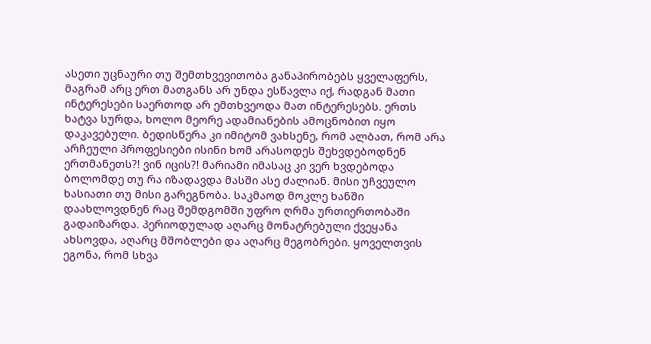ასეთი უცნაური თუ შემთხვევითობა განაპირობებს ყველაფერს, მაგრამ არც ერთ მათგანს არ უნდა ესწავლა იქ, რადგან მათი ინტერესები საერთოდ არ ემთხვეოდა მათ ინტერესებს. ერთს ხატვა სურდა, ხოლო მეორე ადამიანების ამოცნობით იყო დაკავებული. ბედისწერა კი იმიტომ ვახსენე, რომ ალბათ, რომ არა არჩეული პროფესიები ისინი ხომ არასოდეს შეხვდებოდნენ ერთმანეთს?! ვინ იცის?! მარიამი იმასაც კი ვერ ხვდებოდა ბოლომდე თუ რა იზადავდა მასში ასე ძალიან. მისი უჩვეულო ხასიათი თუ მისი გარეგნობა. საკმაოდ მოკლე ხანში დაახლოვდნენ რაც შემდგომში უფრო ღრმა ურთიერთობაში გადაიზარდა. პერიოდულად აღარც მონატრებული ქვეყანა ახსოვდა, აღარც მშობლები და აღარც მეგობრები. ყოველთვის ეგონა, რომ სხვა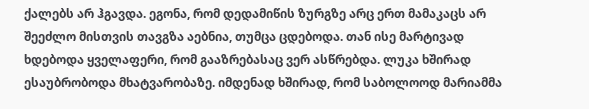ქალებს არ ჰგავდა. ეგონა, რომ დედამიწის ზურგზე არც ერთ მამაკაცს არ შეეძლო მისთვის თავგზა აებნია, თუმცა ცდებოდა. თან ისე მარტივად ხდებოდა ყველაფერი, რომ გააზრებასაც ვერ ასწრებდა. ლუკა ხშირად ესაუბრობოდა მხატვარობაზე. იმდენად ხშირად, რომ საბოლოოდ მარიამმა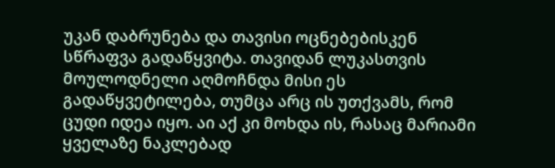უკან დაბრუნება და თავისი ოცნებებისკენ სწრაფვა გადაწყვიტა. თავიდან ლუკასთვის მოულოდნელი აღმოჩნდა მისი ეს გადაწყვეტილება, თუმცა არც ის უთქვამს, რომ ცუდი იდეა იყო. აი აქ კი მოხდა ის, რასაც მარიამი ყველაზე ნაკლებად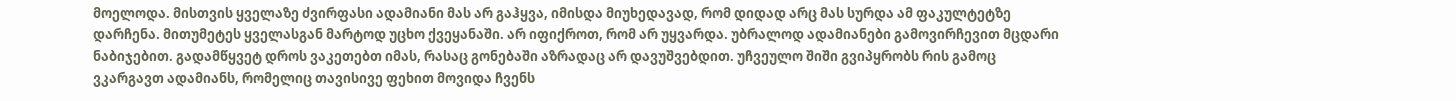მოელოდა. მისთვის ყველაზე ძვირფასი ადამიანი მას არ გაჰყვა, იმისდა მიუხედავად, რომ დიდად არც მას სურდა ამ ფაკულტეტზე დარჩენა. მითუმეტეს ყველასგან მარტოდ უცხო ქვეყანაში. არ იფიქროთ, რომ არ უყვარდა. უბრალოდ ადამიანები გამოვირჩევით მცდარი ნაბიჯებით. გადამწყვეტ დროს ვაკეთებთ იმას, რასაც გონებაში აზრადაც არ დავუშვებდით. უჩვეულო შიში გვიპყრობს რის გამოც ვკარგავთ ადამიანს, რომელიც თავისივე ფეხით მოვიდა ჩვენს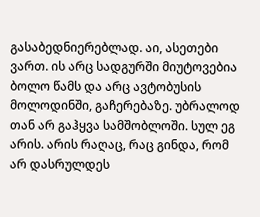გასაბედნიერებლად. აი, ასეთები ვართ. ის არც სადგურში მიუტოვებია ბოლო წამს და არც ავტობუსის მოლოდინში, გაჩერებაზე. უბრალოდ თან არ გაჰყვა სამშობლოში. სულ ეგ არის. არის რაღაც, რაც გინდა, რომ არ დასრულდეს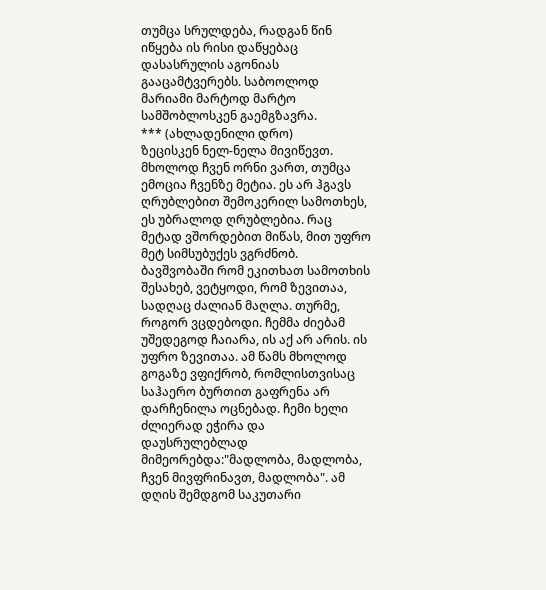თუმცა სრულდება, რადგან წინ იწყება ის რისი დაწყებაც დასასრულის აგონიას გააცამტვერებს. საბოოლოდ მარიამი მარტოდ მარტო სამშობლოსკენ გაემგზავრა.
*** (ახლადენილი დრო)
ზეცისკენ ნელ-ნელა მივიწევთ. მხოლოდ ჩვენ ორნი ვართ, თუმცა ემოცია ჩვენზე მეტია. ეს არ ჰგავს ღრუბლებით შემოკერილ სამოთხეს, ეს უბრალოდ ღრუბლებია. რაც მეტად ვშორდებით მიწას, მით უფრო მეტ სიმსუბუქეს ვგრძნობ. ბავშვობაში რომ ეკითხათ სამოთხის შესახებ, ვეტყოდი, რომ ზევითაა, სადღაც ძალიან მაღლა. თურმე, როგორ ვცდებოდი. ჩემმა ძიებამ უშედეგოდ ჩაიარა, ის აქ არ არის. ის უფრო ზევითაა. ამ წამს მხოლოდ გოგაზე ვფიქრობ, რომლისთვისაც საჰაერო ბურთით გაფრენა არ დარჩენილა ოცნებად. ჩემი ხელი ძლიერად ეჭირა და დაუსრულებლად მიმეორებდა:"მადლობა, მადლობა, ჩვენ მივფრინავთ, მადლობა". ამ დღის შემდგომ საკუთარი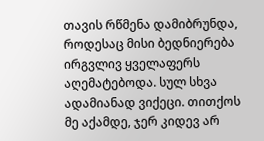თავის რწმენა დამიბრუნდა, როდესაც მისი ბედნიერება ირგვლივ ყველაფერს აღემატებოდა. სულ სხვა ადამიანად ვიქეცი. თითქოს მე აქამდე, ჯერ კიდევ არ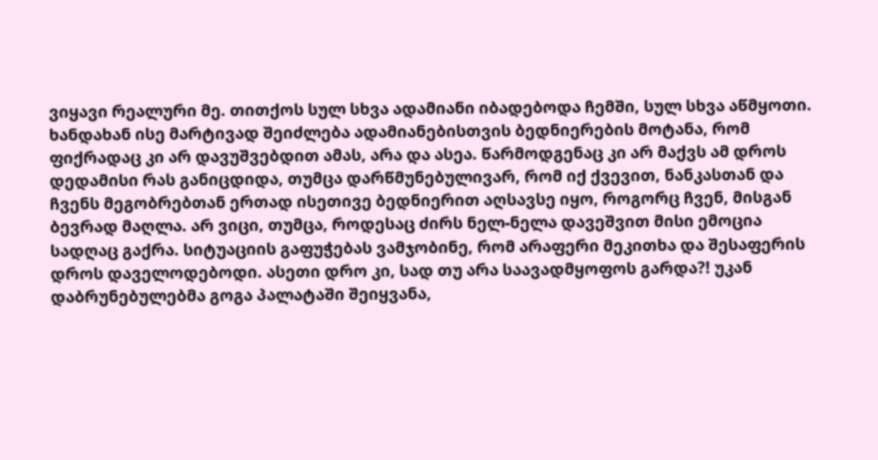ვიყავი რეალური მე. თითქოს სულ სხვა ადამიანი იბადებოდა ჩემში, სულ სხვა აწმყოთი. ხანდახან ისე მარტივად შეიძლება ადამიანებისთვის ბედნიერების მოტანა, რომ ფიქრადაც კი არ დავუშვებდით ამას, არა და ასეა. წარმოდგენაც კი არ მაქვს ამ დროს დედამისი რას განიცდიდა, თუმცა დარწმუნებულივარ, რომ იქ ქვევით, ნანკასთან და ჩვენს მეგობრებთან ერთად ისეთივე ბედნიერით აღსავსე იყო, როგორც ჩვენ, მისგან ბევრად მაღლა. არ ვიცი, თუმცა, როდესაც ძირს ნელ-ნელა დავეშვით მისი ემოცია სადღაც გაქრა. სიტუაციის გაფუჭებას ვამჯობინე, რომ არაფერი მეკითხა და შესაფერის დროს დაველოდებოდი. ასეთი დრო კი, სად თუ არა საავადმყოფოს გარდა?! უკან დაბრუნებულებმა გოგა პალატაში შეიყვანა,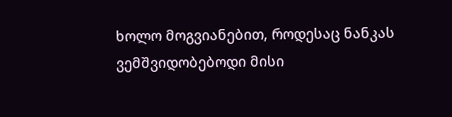ხოლო მოგვიანებით, როდესაც ნანკას ვემშვიდობებოდი მისი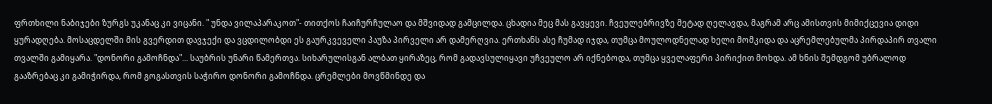ფრთხილი ნაბიჯები ზურგს უკანაც კი ვიცანი. " უნდა ვილაპარაკოთ"- თითქოს ჩაიჩურჩულაო და მშვიდად გამცილდა. ცხადია მეც მას გავყევი. ჩვეულებრივზე მეტად ღელავდა, მაგრამ არც ამისთვის მიმიქცევია დიდი ყურადღება. მოსაცდელში მის გვერდით დავჯექი და ვცდილობდი ეს გაურკვეველი პაუზა პირველი არ დამერღვია. ერთხანს ასე ჩუმად იჯდა, თუმცა მოულოდნელად ხელი მომკიდა და აცრემლებულმა პირდაპირ თვალი თვალში გამიყარა. "დონორი გამოჩნდა"... საუბრის უნარი წამერთვა. სიხარულისგან ალბათ ყირაზეც, რომ გადავსულიყავი უჩვეულო არ იქნებოდა, თუმცა ყველაფერი პირიქით მოხდა. ამ ხნის შემდგომ უბრალოდ გააზრებაც კი გამიჭირდა, რომ გოგასთვის საჭირო დონორი გამოჩნდა. ცრემლები მოვწმინდე და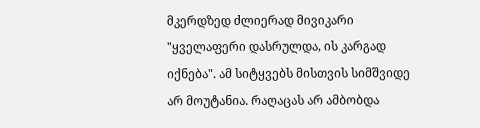მკერდზედ ძლიერად მივიკარი "ყველაფერი დასრულდა, ის კარგად იქნება". ამ სიტყვებს მისთვის სიმშვიდე არ მოუტანია. რაღაცას არ ამბობდა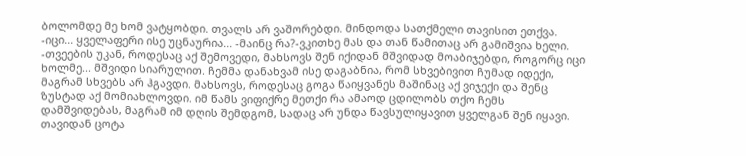ბოლომდე მე ხომ ვატყობდი. თვალს არ ვაშორებდი. მინდოდა სათქმელი თავისით ეთქვა. -იცი... ყველაფერი ისე უცნაურია... -მაინც რა?-ვკითხე მას და თან წამითაც არ გამიშვია ხელი. -თვეების უკან, როდესაც აქ შემოვედი, მახსოვს შენ იქიდან მშვიდად მოაბიჯებდი, როგორც იცი ხოლმე... მშვიდი სიარულით. ჩემმა დანახვამ ისე დაგაბნია, რომ სხვებივით ჩუმად იდექი, მაგრამ სხვებს არ ჰგავდი. მახსოვს, როდესაც გოგა წაიყვანეს მაშინაც აქ ვიჯექი და შენც ზუსტად აქ მომიახლოვდი. იმ წამს ვიფიქრე მეთქი რა ამაოდ ცდილობს თქო ჩემს დამშვიდებას, მაგრამ იმ დღის შემდგომ, სადაც არ უნდა წავსულიყავით ყველგან შენ იყავი. თავიდან ცოტა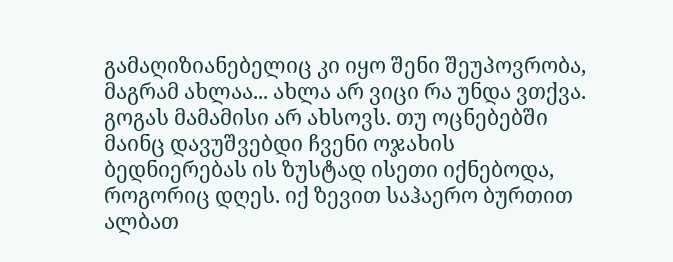გამაღიზიანებელიც კი იყო შენი შეუპოვრობა, მაგრამ ახლაა... ახლა არ ვიცი რა უნდა ვთქვა. გოგას მამამისი არ ახსოვს. თუ ოცნებებში მაინც დავუშვებდი ჩვენი ოჯახის ბედნიერებას ის ზუსტად ისეთი იქნებოდა, როგორიც დღეს. იქ ზევით საჰაერო ბურთით ალბათ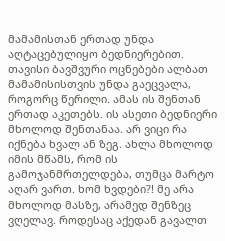მამამისთან ერთად უნდა აღტაცებულიყო ბედნიერებით. თავისი ბავშვური ოცნებები ალბათ მამამისისთვის უნდა გაეცვალა, როგორც წერილი. ამას ის შენთან ერთად აკეთებს. ის ასეთი ბედნიერი მხოლოდ შენთანაა. არ ვიცი რა იქნება ხვალ ან ზეგ. ახლა მხოლოდ იმის მწამს, რომ ის გამოჯანმრთელდება, თუმცა მარტო აღარ ვართ. ხომ ხვდები?! მე არა მხოლოდ მასზე, არამედ შენზეც ვღელავ. როდესაც აქედან გავალთ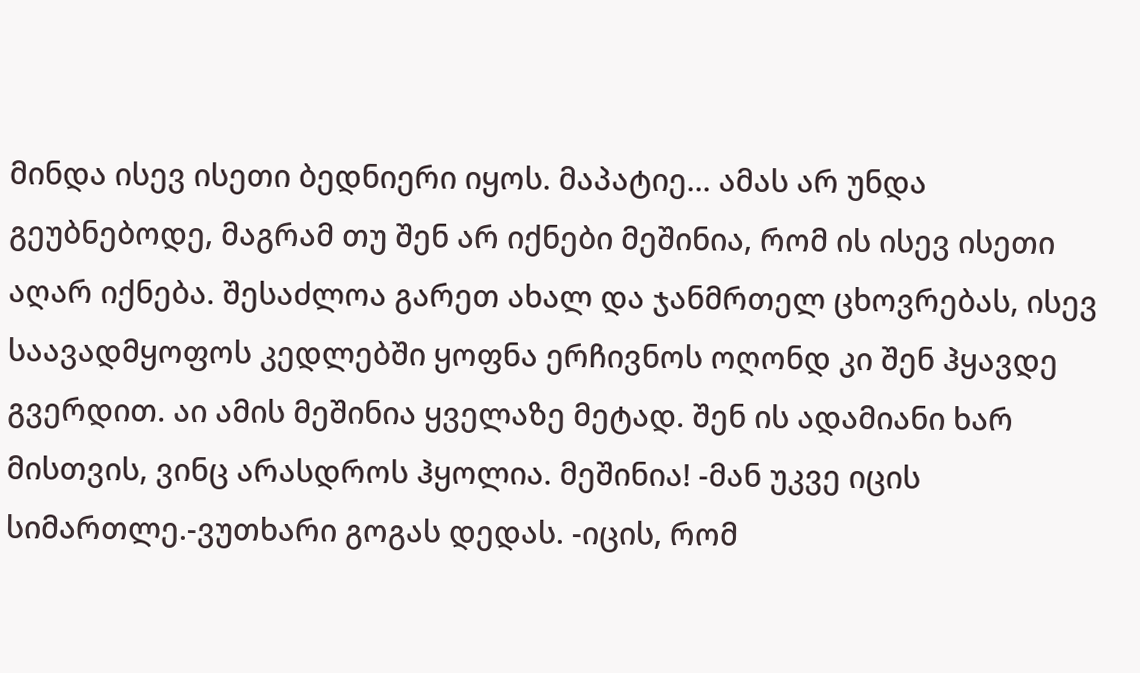მინდა ისევ ისეთი ბედნიერი იყოს. მაპატიე... ამას არ უნდა გეუბნებოდე, მაგრამ თუ შენ არ იქნები მეშინია, რომ ის ისევ ისეთი აღარ იქნება. შესაძლოა გარეთ ახალ და ჯანმრთელ ცხოვრებას, ისევ საავადმყოფოს კედლებში ყოფნა ერჩივნოს ოღონდ კი შენ ჰყავდე გვერდით. აი ამის მეშინია ყველაზე მეტად. შენ ის ადამიანი ხარ მისთვის, ვინც არასდროს ჰყოლია. მეშინია! -მან უკვე იცის სიმართლე.-ვუთხარი გოგას დედას. -იცის, რომ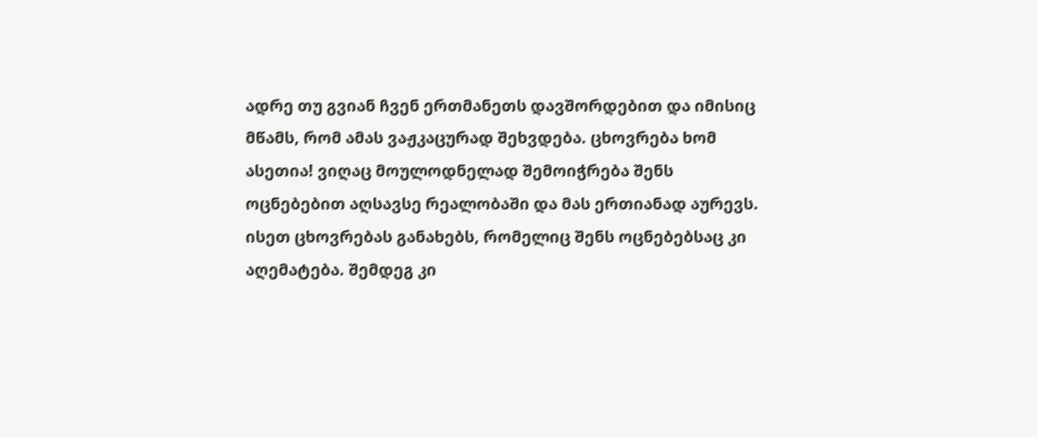ადრე თუ გვიან ჩვენ ერთმანეთს დავშორდებით და იმისიც მწამს, რომ ამას ვაჟკაცურად შეხვდება. ცხოვრება ხომ ასეთია! ვიღაც მოულოდნელად შემოიჭრება შენს ოცნებებით აღსავსე რეალობაში და მას ერთიანად აურევს. ისეთ ცხოვრებას განახებს, რომელიც შენს ოცნებებსაც კი აღემატება. შემდეგ კი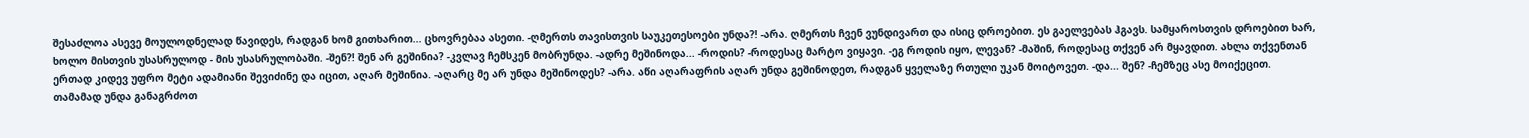შესაძლოა ასევე მოულოდნელად წავიდეს, რადგან ხომ გითხარით... ცხოვრებაა ასეთი. -ღმერთს თავისთვის საუკეთესოები უნდა?! -არა. ღმერთს ჩვენ ვუნდივართ და ისიც დროებით. ეს გაელვებას ჰგავს. სამყაროსთვის დროებით ხარ, ხოლო მისთვის უსასრულოდ - მის უსასრულობაში. -შენ?! შენ არ გეშინია? -კვლავ ჩემსკენ მობრუნდა. -ადრე მეშინოდა... -როდის? -როდესაც მარტო ვიყავი. -ეგ როდის იყო, ლევან? -მაშინ, როდესაც თქვენ არ მყავდით. ახლა თქვენთან ერთად კიდევ უფრო მეტი ადამიანი შევიძინე და იცით, აღარ მეშინია. -აღარც მე არ უნდა მეშინოდეს? -არა. აწი აღარაფრის აღარ უნდა გეშინოდეთ, რადგან ყველაზე რთული უკან მოიტოვეთ. -და... შენ? -ჩემზეც ასე მოიქეცით. თამამად უნდა განაგრძოთ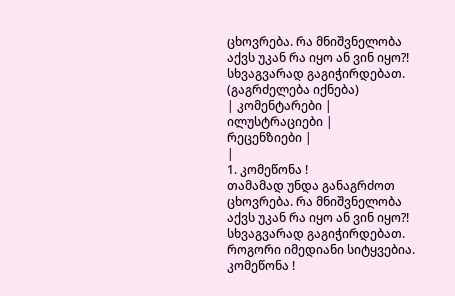ცხოვრება. რა მნიშვნელობა აქვს უკან რა იყო ან ვინ იყო?! სხვაგვარად გაგიჭირდებათ.
(გაგრძელება იქნება)
| კომენტარები |
ილუსტრაციები |
რეცენზიები |
|
1. კომეწონა !
თამამად უნდა განაგრძოთ ცხოვრება. რა მნიშვნელობა აქვს უკან რა იყო ან ვინ იყო?! სხვაგვარად გაგიჭირდებათ.
როგორი იმედიანი სიტყვებია.
კომეწონა !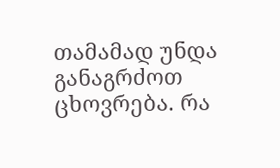თამამად უნდა განაგრძოთ ცხოვრება. რა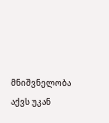მნიშვნელობა აქვს უკან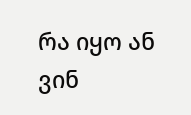რა იყო ან ვინ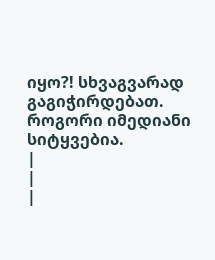იყო?! სხვაგვარად გაგიჭირდებათ.
როგორი იმედიანი სიტყვებია.
|
|
|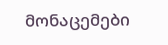მონაცემები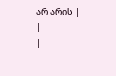არ არის |
|
|